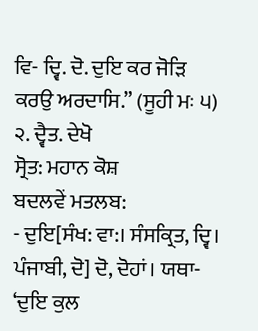ਵਿ- ਦ੍ਵਿ. ਦੋ. ਦੁਇ ਕਰ ਜੋੜਿ ਕਰਉ ਅਰਦਾਸਿ.” (ਸੂਹੀ ਮਃ ੫) ੨. ਦ੍ਵੈਤ. ਦੇਖੋ
ਸ੍ਰੋਤ: ਮਹਾਨ ਕੋਸ਼
ਬਦਲਵੇਂ ਮਤਲਬ:
- ਦੁਇ[ਸੰਖ: ਵਾ:। ਸੰਸਕ੍ਰਿਤ, ਦ੍ਵਿ। ਪੰਜਾਬੀ, ਦੋ] ਦੋ, ਦੋਹਾਂ। ਯਥਾ- ‘ਦੁਇ ਕੁਲ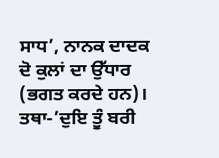ਸਾਧ’, ਨਾਨਕ ਦਾਦਕ ਦੋ ਕੁਲਾਂ ਦਾ ਉੱਧਾਰ (ਭਗਤ ਕਰਦੇ ਹਨ)। ਤਥਾ-’ਦੁਇ ਤੂੰ ਬਰੀ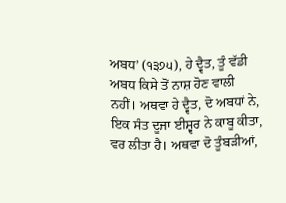ਅਬਧ’ (੧੩੭੫), ਹੇ ਦ੍ਵੈਤ, ਤੂੰ ਵੱਡੀ ਅਬਧ ਕਿਸੇ ਤੋਂ ਨਾਸ਼ ਹੋਣ ਵਾਲੀ ਨਹੀਂ। ਅਥਵਾ ਹੇ ਦ੍ਵੈਤ, ਦੋ ਅਬਧਾਂ ਨੇ, ਇਕ ਸੰਤ ਦੂਜਾ ਈਸ਼੍ਵਰ ਨੇ ਕਾਬੂ ਕੀਤਾ, ਵਰ ਲੀਤਾ ਹੈ। ਅਥਵਾ ਦੋ ਤੂੰਬੜੀਆਂ,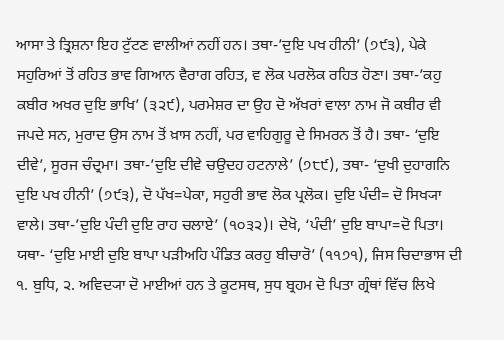ਆਸਾ ਤੇ ਤ੍ਰਿਸ਼ਨਾ ਇਹ ਟੁੱਟਣ ਵਾਲੀਆਂ ਨਹੀਂ ਹਨ। ਤਥਾ-’ਦੁਇ ਪਖ ਹੀਨੀ’ (੭੯੩), ਪੇਕੇ ਸਹੁਰਿਆਂ ਤੋਂ ਰਹਿਤ ਭਾਵ ਗਿਆਨ ਵੈਰਾਗ ਰਹਿਤ, ਵ ਲੋਕ ਪਰਲੋਕ ਰਹਿਤ ਹੋਣਾ। ਤਥਾ-’ਕਹੁ ਕਬੀਰ ਅਖਰ ਦੁਇ ਭਾਖਿ’ (੩੨੯), ਪਰਮੇਸ਼ਰ ਦਾ ਉਹ ਦੋ ਅੱਖਰਾਂ ਵਾਲਾ ਨਾਮ ਜੋ ਕਬੀਰ ਵੀ ਜਪਦੇ ਸਨ, ਮੁਰਾਦ ਉਸ ਨਾਮ ਤੋਂ ਖ਼ਾਸ ਨਹੀਂ, ਪਰ ਵਾਹਿਗੁਰੂ ਦੇ ਸਿਮਰਨ ਤੋਂ ਹੈ। ਤਥਾ- ‘ਦੁਇ ਦੀਵੇ’, ਸੂਰਜ ਚੰਦ੍ਰਮਾ। ਤਥਾ-’ਦੁਇ ਦੀਵੇ ਚਉਦਹ ਹਟਨਾਲੇ’ (੭੮੯), ਤਥਾ- ‘ਦੁਖੀ ਦੁਹਾਗਨਿ ਦੁਇ ਪਖ ਹੀਨੀ’ (੭੯੩), ਦੋ ਪੱਖ=ਪੇਕਾ, ਸਹੁਰੀ ਭਾਵ ਲੋਕ ਪ੍ਰਲੋਕ। ਦੁਇ ਪੰਦੀ= ਦੋ ਸਿਖ੍ਯਾ ਵਾਲੇ। ਤਥਾ-’ਦੁਇ ਪੰਦੀ ਦੁਇ ਰਾਹ ਚਲਾਏ’ (੧੦੩੨)। ਦੇਖੋ, ‘ਪੰਦੀ’ ਦੁਇ ਬਾਪਾ=ਦੋ ਪਿਤਾ। ਯਥਾ- ‘ਦੁਇ ਮਾਈ ਦੁਇ ਬਾਪਾ ਪੜੀਅਹਿ ਪੰਡਿਤ ਕਰਹੁ ਬੀਚਾਰੋ’ (੧੧੭੧), ਜਿਸ ਚਿਦਾਭਾਸ ਦੀ ੧. ਬੁਧਿ, ੨. ਅਵਿਦ੍ਯਾ ਦੋ ਮਾਈਆਂ ਹਨ ਤੇ ਕੂਟਸਥ, ਸੁਧ ਬ੍ਰਹਮ ਦੋ ਪਿਤਾ ਗ੍ਰੰਥਾਂ ਵਿੱਚ ਲਿਖੇ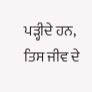ਪੜ੍ਹੀਦੇ ਹਨ, ਤਿਸ ਜੀਵ ਦੇ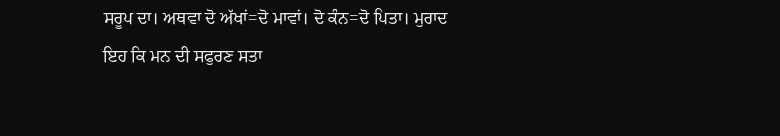ਸਰੂਪ ਦਾ। ਅਥਵਾ ਦੋ ਅੱਖਾਂ=ਦੋ ਮਾਵਾਂ। ਦੋ ਕੰਨ=ਦੋ ਪਿਤਾ। ਮੁਰਾਦ ਇਹ ਕਿ ਮਨ ਦੀ ਸਫੁਰਣ ਸਤਾ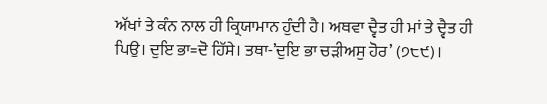ਅੱਖਾਂ ਤੇ ਕੰਨ ਨਾਲ ਹੀ ਕ੍ਰਿਯਾਮਾਨ ਹੁੰਦੀ ਹੈ। ਅਥਵਾ ਦ੍ਵੈਤ ਹੀ ਮਾਂ ਤੇ ਦ੍ਵੈਤ ਹੀ ਪਿਉ। ਦੁਇ ਭਾ=ਦੋ ਹਿੱਸੇ। ਤਥਾ-’ਦੁਇ ਭਾ ਚੜੀਅਸੁ ਹੋਰ’ (੭੮੯)।